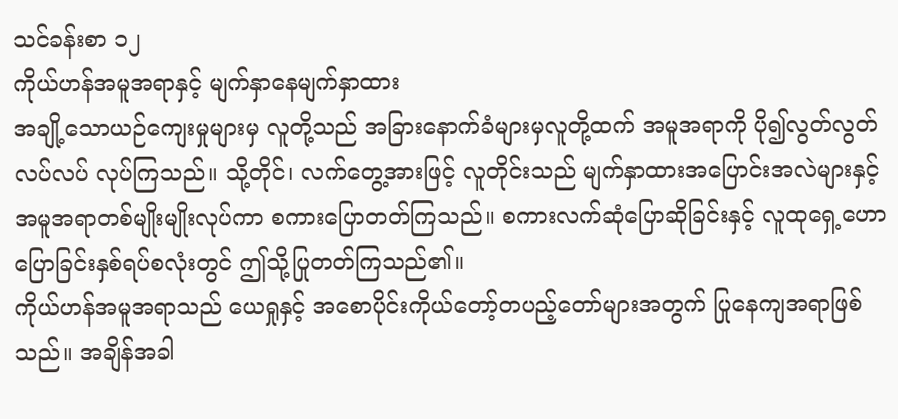သင်ခန်းစာ ၁၂
ကိုယ်ဟန်အမူအရာနှင့် မျက်နှာနေမျက်နှာထား
အချို့သောယဉ်ကျေးမှုများမှ လူတို့သည် အခြားနောက်ခံများမှလူတို့ထက် အမူအရာကို ပို၍လွတ်လွတ်လပ်လပ် လုပ်ကြသည်။ သို့တိုင်၊ လက်တွေ့အားဖြင့် လူတိုင်းသည် မျက်နှာထားအပြောင်းအလဲများနှင့် အမူအရာတစ်မျိုးမျိုးလုပ်ကာ စကားပြောတတ်ကြသည်။ စကားလက်ဆုံပြောဆိုခြင်းနှင့် လူထုရှေ့ဟောပြောခြင်းနှစ်ရပ်စလုံးတွင် ဤသို့ပြုတတ်ကြသည်၏။
ကိုယ်ဟန်အမူအရာသည် ယေရှုနှင့် အစောပိုင်းကိုယ်တော့်တပည့်တော်များအတွက် ပြုနေကျအရာဖြစ်သည်။ အချိန်အခါ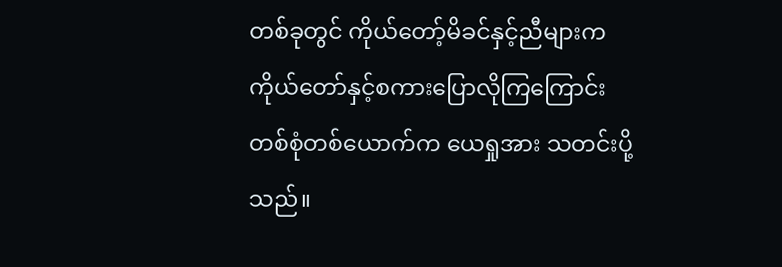တစ်ခုတွင် ကိုယ်တော့်မိခင်နှင့်ညီများက ကိုယ်တော်နှင့်စကားပြောလိုကြကြောင်း တစ်စုံတစ်ယောက်က ယေရှုအား သတင်းပို့သည်။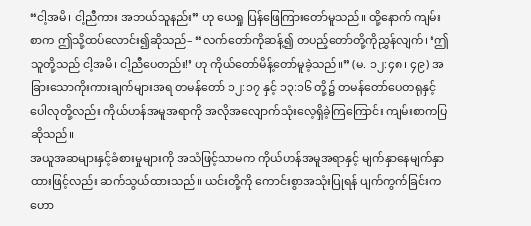“ငါ့အမိ၊ ငါ့ညီကား အဘယ်သူနည်း” ဟု ယေရှု ပြန်ဖြေကြားတော်မူသည်။ ထို့နောက် ကျမ်းစာက ဤသို့ထပ်လောင်း၍ဆိုသည်– “လက်တော်ကိုဆန့်၍ တပည့်တော်တို့ကိုညွှန်လျက်၊ ‘ဤသူတို့သည် ငါ့အမိ၊ ငါ့ညီပေတည်း!’ ဟု ကိုယ်တော်မိန့်တော်မူခဲ့သည်။” (မ. ၁၂:၄၈၊ ၄၉) အခြားသောကိုးကားချက်များအရ တမန်တော် ၁၂:၁၇ နှင့် ၁၃:၁၆ တို့၌ တမန်တော်ပေတရုနှင့်ပေါလုတို့လည်း ကိုယ်ဟန်အမူအရာကို အလိုအလျောက်သုံးလေ့ရှိခဲ့ကြကြောင်း ကျမ်းစာကပြဆိုသည်။
အယူအဆများနှင့်ခံစားမှုများကို အသံဖြင့်သာမက ကိုယ်ဟန်အမူအရာနှင့် မျက်နှာနေမျက်နှာထားဖြင့်လည်း ဆက်သွယ်ထားသည်။ ယင်းတို့ကို ကောင်းစွာအသုံးပြုရန် ပျက်ကွက်ခြင်းက ဟော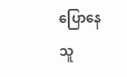ပြောနေသူ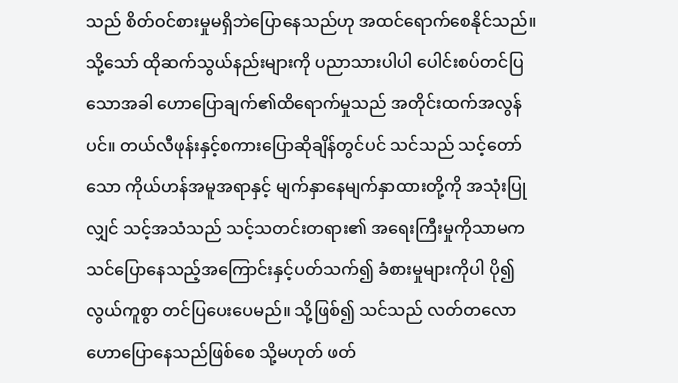သည် စိတ်ဝင်စားမှုမရှိဘဲပြောနေသည်ဟု အထင်ရောက်စေနိုင်သည်။ သို့သော် ထိုဆက်သွယ်နည်းများကို ပညာသားပါပါ ပေါင်းစပ်တင်ပြသောအခါ ဟောပြောချက်၏ထိရောက်မှုသည် အတိုင်းထက်အလွန်ပင်။ တယ်လီဖုန်းနှင့်စကားပြောဆိုချိန်တွင်ပင် သင်သည် သင့်တော်သော ကိုယ်ဟန်အမူအရာနှင့် မျက်နှာနေမျက်နှာထားတို့ကို အသုံးပြုလျှင် သင့်အသံသည် သင့်သတင်းတရား၏ အရေးကြီးမှုကိုသာမက သင်ပြောနေသည့်အကြောင်းနှင့်ပတ်သက်၍ ခံစားမှုများကိုပါ ပို၍လွယ်ကူစွာ တင်ပြပေးပေမည်။ သို့ဖြစ်၍ သင်သည် လတ်တလောဟောပြောနေသည်ဖြစ်စေ သို့မဟုတ် ဖတ်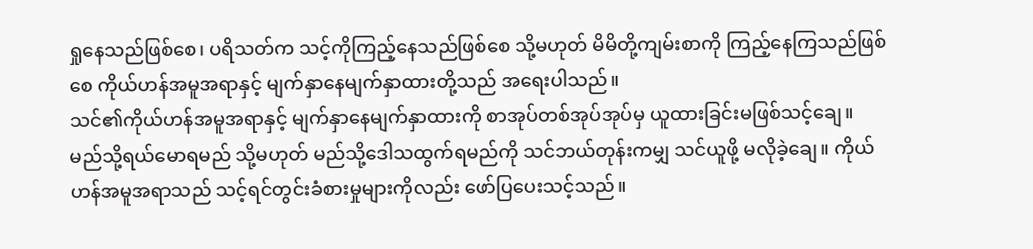ရှုနေသည်ဖြစ်စေ၊ ပရိသတ်က သင့်ကိုကြည့်နေသည်ဖြစ်စေ သို့မဟုတ် မိမိတို့ကျမ်းစာကို ကြည့်နေကြသည်ဖြစ်စေ ကိုယ်ဟန်အမူအရာနှင့် မျက်နှာနေမျက်နှာထားတို့သည် အရေးပါသည်။
သင်၏ကိုယ်ဟန်အမူအရာနှင့် မျက်နှာနေမျက်နှာထားကို စာအုပ်တစ်အုပ်အုပ်မှ ယူထားခြင်းမဖြစ်သင့်ချေ။ မည်သို့ရယ်မောရမည် သို့မဟုတ် မည်သို့ဒေါသထွက်ရမည်ကို သင်ဘယ်တုန်းကမျှ သင်ယူဖို့ မလိုခဲ့ချေ။ ကိုယ်ဟန်အမူအရာသည် သင့်ရင်တွင်းခံစားမှုများကိုလည်း ဖော်ပြပေးသင့်သည်။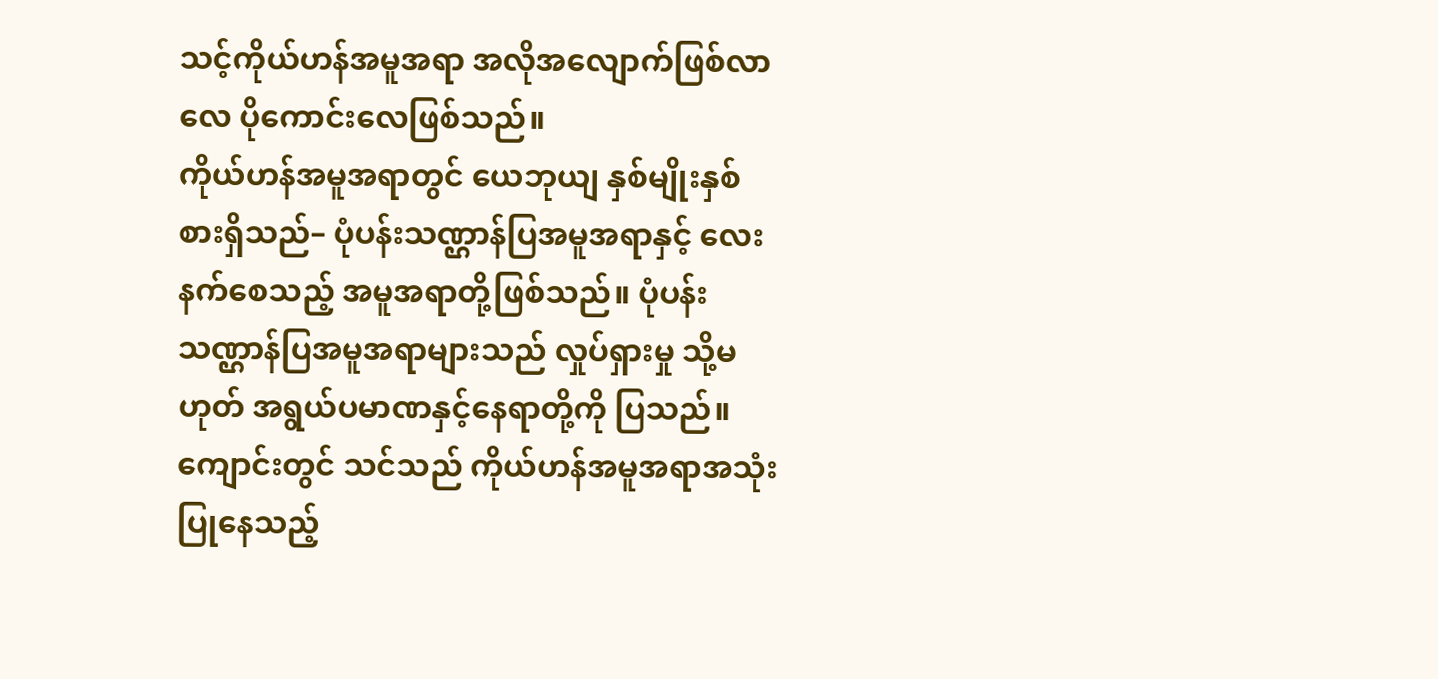သင့်ကိုယ်ဟန်အမူအရာ အလိုအလျောက်ဖြစ်လာလေ ပိုကောင်းလေဖြစ်သည်။
ကိုယ်ဟန်အမူအရာတွင် ယေဘုယျ နှစ်မျိုးနှစ်စားရှိသည်– ပုံပန်းသဏ္ဌာန်ပြအမူအရာနှင့် လေးနက်စေသည့် အမူအရာတို့ဖြစ်သည်။ ပုံပန်းသဏ္ဌာန်ပြအမူအရာများသည် လှုပ်ရှားမှု သို့မဟုတ် အရွယ်ပမာဏနှင့်နေရာတို့ကို ပြသည်။ ကျောင်းတွင် သင်သည် ကိုယ်ဟန်အမူအရာအသုံးပြုနေသည့်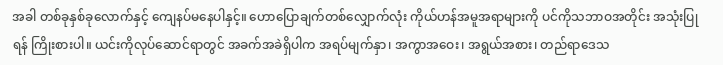အခါ တစ်ခုနှစ်ခုလောက်နှင့် ကျေနပ်မနေပါနှင့်။ ဟောပြောချက်တစ်လျှောက်လုံး ကိုယ်ဟန်အမူအရာများကို ပင်ကိုသဘာဝအတိုင်း အသုံးပြုရန် ကြိုးစားပါ။ ယင်းကိုလုပ်ဆောင်ရာတွင် အခက်အခဲရှိပါက အရပ်မျက်နှာ၊ အကွာအဝေး၊ အရွယ်အစား၊ တည်ရာဒေသ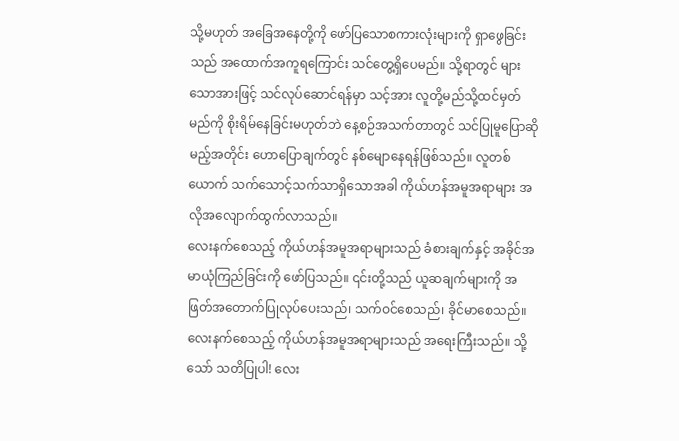သို့မဟုတ် အခြေအနေတို့ကို ဖော်ပြသောစကားလုံးများကို ရှာဖွေခြင်းသည် အထောက်အကူရကြောင်း သင်တွေ့ရှိပေမည်။ သို့ရာတွင် များသောအားဖြင့် သင်လုပ်ဆောင်ရန်မှာ သင့်အား လူတို့မည်သို့ထင်မှတ်မည်ကို စိုးရိမ်နေခြင်းမဟုတ်ဘဲ နေ့စဉ်အသက်တာတွင် သင်ပြုမူပြောဆိုမည့်အတိုင်း ဟောပြောချက်တွင် နစ်မျောနေရန်ဖြစ်သည်။ လူတစ်ယောက် သက်သောင့်သက်သာရှိသောအခါ ကိုယ်ဟန်အမူအရာများ အလိုအလျောက်ထွက်လာသည်။
လေးနက်စေသည့် ကိုယ်ဟန်အမူအရာများသည် ခံစားချက်နှင့် အခိုင်အမာယုံကြည်ခြင်းကို ဖော်ပြသည်။ ၎င်းတို့သည် ယူဆချက်များကို အဖြတ်အတောက်ပြုလုပ်ပေးသည်၊ သက်ဝင်စေသည်၊ ခိုင်မာစေသည်။ လေးနက်စေသည့် ကိုယ်ဟန်အမူအရာများသည် အရေးကြီးသည်။ သို့သော် သတိပြုပါ! လေး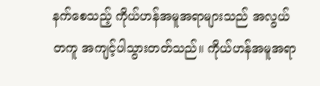နက်စေသည့် ကိုယ်ဟန်အမူအရာများသည် အလွယ်တကူ အကျင့်ပါသွားတတ်သည်။ ကိုယ်ဟန်အမူအရာ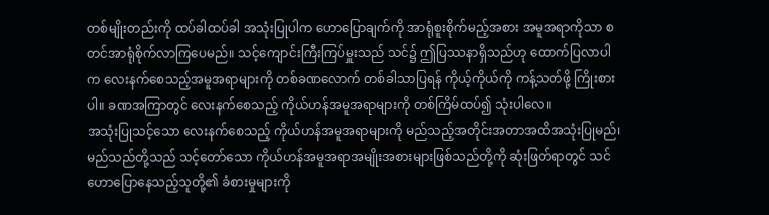တစ်မျိုးတည်းကို ထပ်ခါထပ်ခါ အသုံးပြုပါက ဟောပြောချက်ကို အာရုံစူးစိုက်မည့်အစား အမူအရာကိုသာ စတင်အာရုံစိုက်လာကြပေမည်။ သင့်ကျောင်းကြီးကြပ်မှူးသည် သင်၌ ဤပြဿနာရှိသည်ဟု ထောက်ပြလာပါက လေးနက်စေသည့်အမူအရာများကို တစ်ခဏလောက် တစ်ခါသာပြရန် ကိုယ့်ကိုယ်ကို ကန့်သတ်ဖို့ ကြိုးစားပါ။ ခဏအကြာတွင် လေးနက်စေသည့် ကိုယ်ဟန်အမူအရာများကို တစ်ကြိမ်ထပ်၍ သုံးပါလေ။
အသုံးပြုသင့်သော လေးနက်စေသည့် ကိုယ်ဟန်အမူအရာများကို မည်သည့်အတိုင်းအတာအထိအသုံးပြုမည်၊ မည်သည်တို့သည် သင့်တော်သော ကိုယ်ဟန်အမူအရာအမျိုးအစားများဖြစ်သည်တို့ကို ဆုံးဖြတ်ရာတွင် သင်ဟောပြောနေသည့်သူတို့၏ ခံစားမှုများကို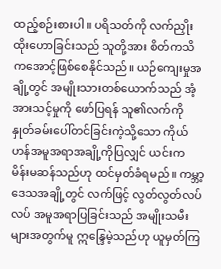ထည့်စဉ်းစားပါ။ ပရိသတ်ကို လက်ညှိုးထိုးဟောခြင်းသည် သူတို့အား စိတ်ကသိကအောင့်ဖြစ်စေနိုင်သည်။ ယဉ်ကျေးမှုအချို့တွင် အမျိုးသားတစ်ယောက်သည် အံ့အားသင့်မှုကို ဖော်ပြရန် သူ၏လက်ကို နှုတ်ခမ်းပေါ်တင်ခြင်းကဲ့သို့သော ကိုယ်ဟန်အမူအရာအချို့ကိုပြလျှင် ယင်းက မိန်းမဆန်သည်ဟု ထင်မှတ်ခံရမည်။ ကမ္ဘာ့ဒေသအချို့တွင် လက်ဖြင့် လွတ်လွတ်လပ်လပ် အမူအရာပြခြင်းသည် အမျိုးသမီးများအတွက်မူ ဣန္ဒြေမဲ့သည်ဟု ယူမှတ်ကြ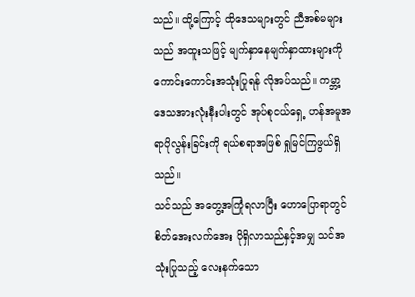သည်။ ထို့ကြောင့် ထိုဒေသများတွင် ညီအစ်မများသည် အထူးသဖြင့် မျက်နှာနေမျက်နှာထားများကို ကောင်းကောင်းအသုံးပြုရန် လိုအပ်သည်။ ကမ္ဘာ့ဒေသအားလုံးနီးပါးတွင် အုပ်စုငယ်ရှေ့ ဟန်အမူအရာပိုလွန်းခြင်းကို ရယ်စရာအဖြစ် ရှုမြင်ကြဖွယ်ရှိသည်။
သင်သည် အတွေ့အကြုံရလာပြီး ဟောပြောရာတွင် စိတ်အေးလက်အေး ပိုရှိလာသည်နှင့်အမျှ သင်အသုံးပြုသည့် လေးနက်သော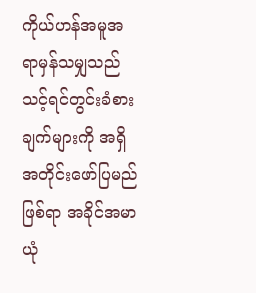ကိုယ်ဟန်အမူအရာမှန်သမျှသည် သင့်ရင်တွင်းခံစားချက်များကို အရှိအတိုင်းဖော်ပြမည်ဖြစ်ရာ အခိုင်အမာယုံ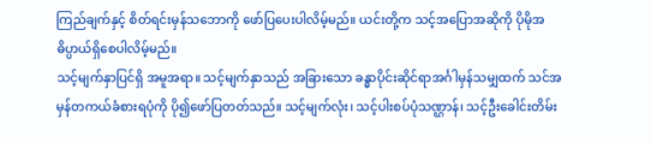ကြည်ချက်နှင့် စိတ်ရင်းမှန်သဘောကို ဖော်ပြပေးပါလိမ့်မည်။ ယင်းတို့က သင့်အပြောအဆိုကို ပိုမိုအဓိပ္ပာယ်ရှိစေပါလိမ့်မည်။
သင့်မျက်နှာပြင်ရှိ အမူအရာ။ သင့်မျက်နှာသည် အခြားသော ခန္ဓာပိုင်းဆိုင်ရာအင်္ဂါမှန်သမျှထက် သင်အမှန်တကယ်ခံစားရပုံကို ပို၍ဖော်ပြတတ်သည်။ သင့်မျက်လုံး၊ သင့်ပါးစပ်ပုံသဏ္ဌာန်၊ သင့်ဦးခေါင်းတိမ်း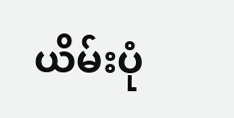ယိမ်းပုံ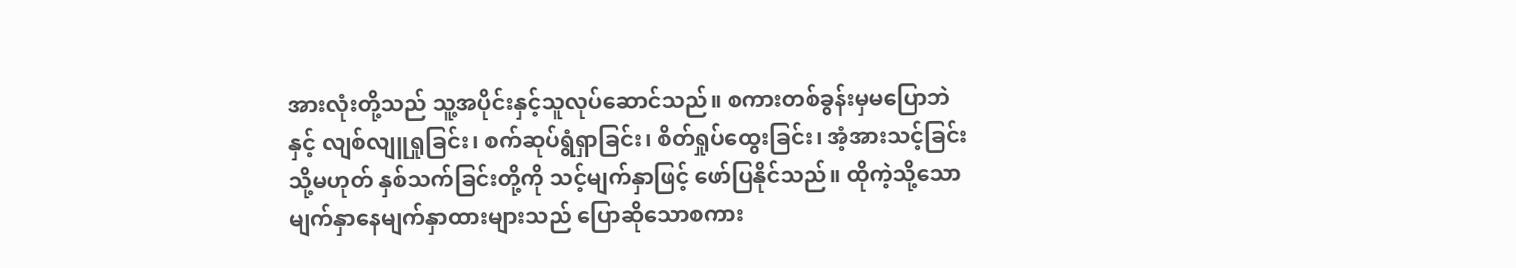အားလုံးတို့သည် သူ့အပိုင်းနှင့်သူလုပ်ဆောင်သည်။ စကားတစ်ခွန်းမှမပြောဘဲနှင့် လျစ်လျူရှုခြင်း၊ စက်ဆုပ်ရွံရှာခြင်း၊ စိတ်ရှုပ်ထွေးခြင်း၊ အံ့အားသင့်ခြင်း သို့မဟုတ် နှစ်သက်ခြင်းတို့ကို သင့်မျက်နှာဖြင့် ဖော်ပြနိုင်သည်။ ထိုကဲ့သို့သော မျက်နှာနေမျက်နှာထားများသည် ပြောဆိုသောစကား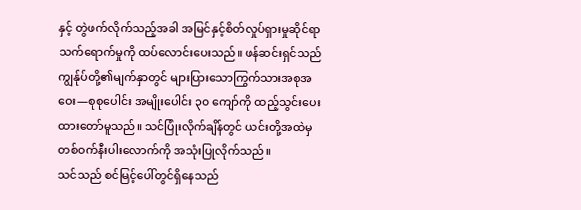နှင့် တွဲဖက်လိုက်သည့်အခါ အမြင်နှင့်စိတ်လှုပ်ရှားမှုဆိုင်ရာ သက်ရောက်မှုကို ထပ်လောင်းပေးသည်။ ဖန်ဆင်းရှင်သည် ကျွန်ုပ်တို့၏မျက်နှာတွင် များပြားသောကြွက်သားအစုအဝေး—စုစုပေါင်း အမျိုးပေါင်း ၃၀ ကျော်ကို ထည့်သွင်းပေးထားတော်မူသည်။ သင်ပြုံးလိုက်ချိန်တွင် ယင်းတို့အထဲမှ တစ်ဝက်နီးပါးလောက်ကို အသုံးပြုလိုက်သည်။
သင်သည် စင်မြင့်ပေါ်တွင်ရှိနေသည်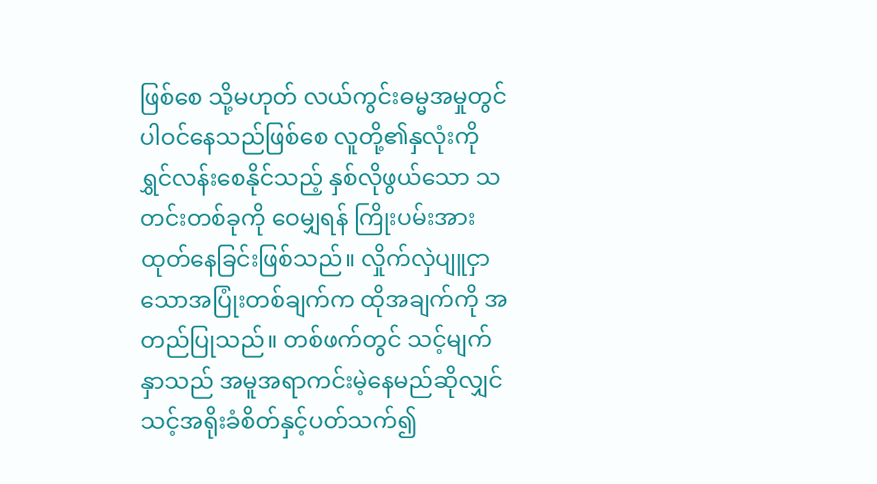ဖြစ်စေ သို့မဟုတ် လယ်ကွင်းဓမ္မအမှုတွင် ပါဝင်နေသည်ဖြစ်စေ လူတို့၏နှလုံးကို ရွှင်လန်းစေနိုင်သည့် နှစ်လိုဖွယ်သော သတင်းတစ်ခုကို ဝေမျှရန် ကြိုးပမ်းအားထုတ်နေခြင်းဖြစ်သည်။ လှိုက်လှဲပျူငှာသောအပြုံးတစ်ချက်က ထိုအချက်ကို အတည်ပြုသည်။ တစ်ဖက်တွင် သင့်မျက်နှာသည် အမူအရာကင်းမဲ့နေမည်ဆိုလျှင် သင့်အရိုးခံစိတ်နှင့်ပတ်သက်၍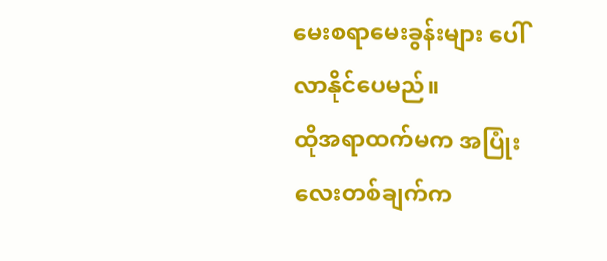မေးစရာမေးခွန်းများ ပေါ်လာနိုင်ပေမည်။
ထိုအရာထက်မက အပြုံးလေးတစ်ချက်က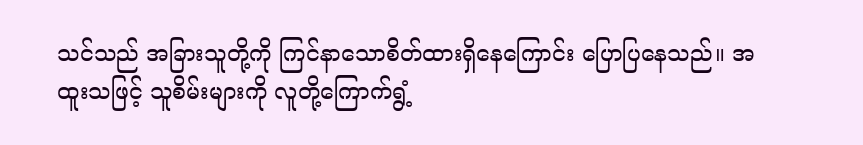သင်သည် အခြားသူတို့ကို ကြင်နာသောစိတ်ထားရှိနေကြောင်း ပြောပြနေသည်။ အထူးသဖြင့် သူစိမ်းများကို လူတို့ကြောက်ရွံ့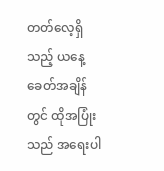တတ်လေ့ရှိသည့် ယနေ့ခေတ်အချိန်တွင် ထိုအပြုံးသည် အရေးပါ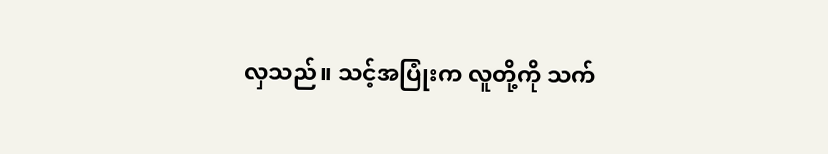လှသည်။ သင့်အပြုံးက လူတို့ကို သက်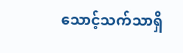သောင့်သက်သာရှိ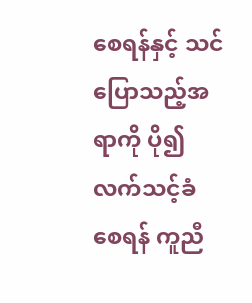စေရန်နှင့် သင်ပြောသည့်အရာကို ပို၍လက်သင့်ခံစေရန် ကူညီ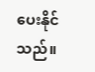ပေးနိုင်သည်။